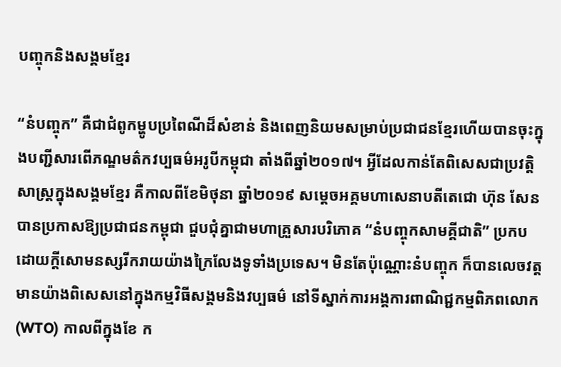បញ្ចុកនិងសង្គមខ្មែរ

“នំបញ្ចុក” គឺជាជំពូកម្ហូបប្រពៃណីដ៏សំខាន់ និងពេញនិយមសម្រាប់ប្រជាជនខ្មែរហើយបានចុះក្នុងបញ្ជីសារពើភណ្ឌមត៌កវប្បធម៌អរូបីកម្ពុជា តាំងពីឆ្នាំ២០១៧។ អ្វីដែលកាន់តែពិសេសជាប្រវត្តិសាស្រ្តក្នុងសង្គមខ្មែរ គឺកាលពីខែមិថុនា ឆ្នាំ២០១៩ សម្តេចអគ្គមហាសេនាបតីតេជោ ហ៊ុន សែន បានប្រកាសឱ្យប្រជាជនកម្ពុជា ជួបជុំគ្នាជាមហាគ្រួសារបរិភោគ “នំបញ្ចុកសាមគ្គីជាតិ” ប្រកបដោយក្ដីសោមនស្សរីករាយយ៉ាងក្រៃលែងទូទាំងប្រទេស។ មិនតែប៉ុណ្ណោះនំបញ្ចុក ក៏បានលេចវត្តមានយ៉ាងពិសេសនៅក្នុងកម្មវិធីសង្គមនិងវប្បធម៌ នៅទីស្នាក់ការអង្គការពាណិជ្ជកម្មពិភពលោក (WTO) កាលពីក្នុងខែ ក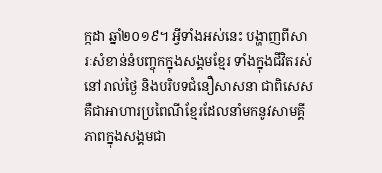ក្កដា ឆ្នាំ២០១៩។ អ្វីទាំងអស់នេះ បង្ហាញពីសារៈសំខាន់នំបញ្ចុកក្នុងសង្គមខ្មែរ ទាំងក្នុងជីវិតរស់នៅរាល់ថ្ងៃ និងបរិបទជំនឿសាសនា ជាពិសេសគឺជាអាហារប្រពៃណីខ្មែរដែលនាំមកនូវសាមគ្គីភាពក្នុងសង្គមជា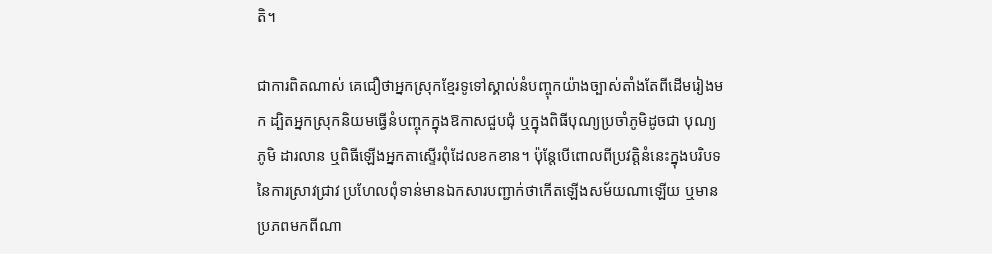តិ។

ជាការពិតណាស់ គេជឿថាអ្នកស្រុកខ្មែរទូទៅស្គាល់នំបញ្ចុកយ៉ាងច្បាស់តាំងតែពីដើមរៀងមក ដ្បិតអ្នកស្រុកនិយមធ្វើនំបញ្ចុកក្នុងឱកាសជួបជុំ ឬក្នុងពិធីបុណ្យប្រចាំភូមិដូចជា បុណ្យភូមិ ដារលាន ឬពិធីឡើងអ្នកតាស្ទើរពុំដែលខកខាន។ ប៉ុន្តែបើពោលពីប្រវត្តិនំនេះក្នុងបរិបទនៃការស្រាវជ្រាវ ប្រហែលពុំទាន់មានឯកសារបញ្ជាក់ថាកើតឡើងសម័យណាឡើយ ឬមានប្រភពមកពីណា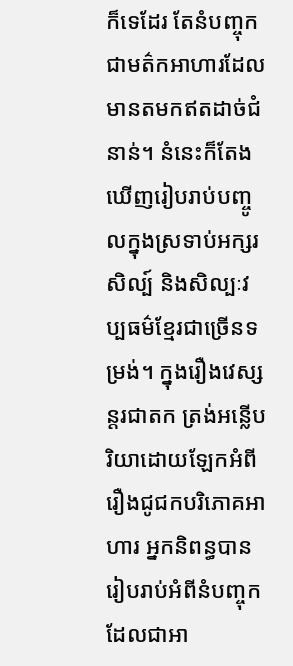ក៏ទេដែរ តែនំបញ្ចុកជាមត៌កអាហារដែលមានតមកឥតដាច់ជំនាន់។ នំនេះក៏តែងឃើញរៀបរាប់បញ្ចូលក្នុងស្រទាប់អក្សរសិល្ប៍ និងសិល្បៈវប្បធម៌ខ្មែរជាច្រើនទម្រង់។ ក្នុងរឿងវេស្សន្តរជាតក ត្រង់អន្លើបរិយាដោយឡែកអំពីរឿងជូជកបរិភោគអាហារ អ្នកនិពន្ធបានរៀបរាប់អំពីនំបញ្ចុក ដែលជាអា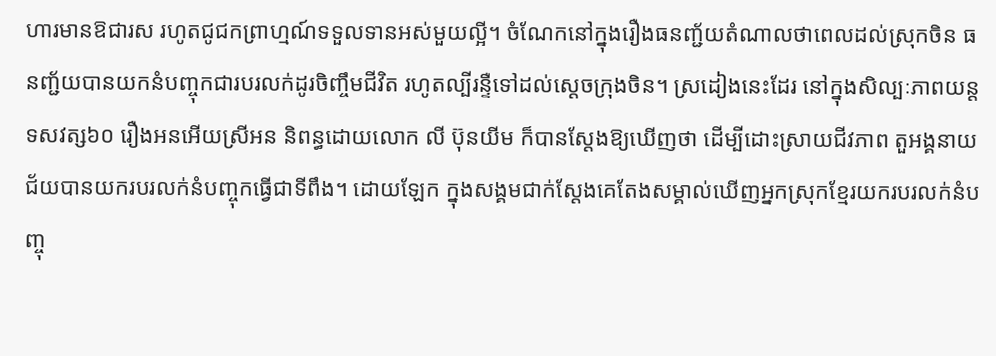ហារមានឱជារស រហូតជូជកព្រាហ្មណ៍ទទួលទានអស់មួយល្អី។ ចំណែកនៅក្នុងរឿងធនញ្ជ័យតំណាលថាពេលដល់ស្រុកចិន ធនញ្ជ័យបានយកនំបញ្ចុកជារបរលក់ដូរចិញ្ចឹមជីវិត រហូតល្បីរន្ទឺទៅដល់ស្តេចក្រុងចិន។ ស្រដៀងនេះដែរ នៅក្នុងសិល្បៈភាពយន្តទសវត្ស៦០ រឿងអនអើយស្រីអន និពន្ធដោយលោក លី ប៊ុនយីម ក៏បានស្តែងឱ្យឃើញថា ដើម្បីដោះស្រាយជីវភាព តួអង្គនាយជ័យបានយករបរលក់នំបញ្ចុកធ្វើជាទីពឹង។ ដោយឡែក ក្នុងសង្គមជាក់ស្តែងគេតែងសម្គាល់ឃើញអ្នកស្រុកខ្មែរយករបរលក់នំបញ្ចុ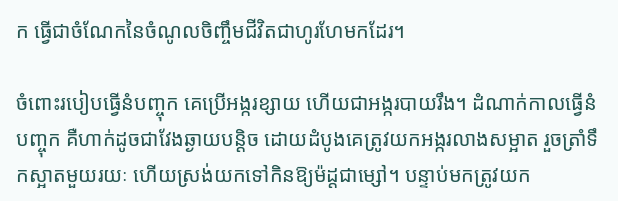ក ធ្វើជាចំណែកនៃចំណូលចិញ្ចឹមជីវិតជាហូរហែមកដែរ។

ចំពោះរបៀបធ្វើនំបញ្ចុក គេប្រើអង្ករខ្សាយ ហើយជាអង្ករបាយរឹង។ ដំណាក់កាលធ្វើនំបញ្ចុក គឺហាក់ដូចជាវែងឆ្ងាយបន្តិច ដោយដំបូងគេត្រូវយកអង្ករលាងសម្អាត រួចត្រាំទឹកស្អាតមួយរយៈ ហើយស្រង់យកទៅកិនឱ្យម៉ដ្តជាម្សៅ។ បន្ទាប់មកត្រូវយក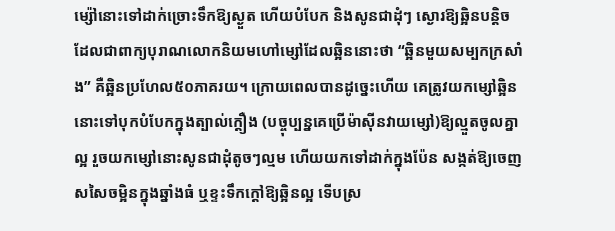ម្ស៉ៅនោះទៅដាក់ច្រោះទឹកឱ្យស្ងួត ហើយបំបែក និងសូនជាដុំៗ ស្ងោរឱ្យឆ្អិនបន្តិច ដែលជាពាក្យបុរាណលោកនិយមហៅម្សៅដែលឆ្អិននោះថា “ឆ្អិនមួយសម្បកក្រសាំង” គឺឆ្អិនប្រហែល៥០ភាគរយ។ ក្រោយពេលបានដូច្នេះហើយ គេត្រូវយកម្សៅឆ្អិននោះទៅបុកបំបែកក្នុងត្បាល់ក្តឿង (បច្ចុប្បន្នគេប្រើម៉ាស៊ីនវាយម្សៅ)ឱ្យល្មួតចូលគ្នាល្អ រួចយកម្សៅនោះសូនជាដុំតូចៗល្មម ហើយយកទៅដាក់ក្នុងប៉ែន សង្កត់ឱ្យចេញសសៃចម្អិនក្នុងឆ្នាំងធំ ឬខ្ទះទឹកក្តៅឱ្យឆ្អិនល្អ ទើបស្រ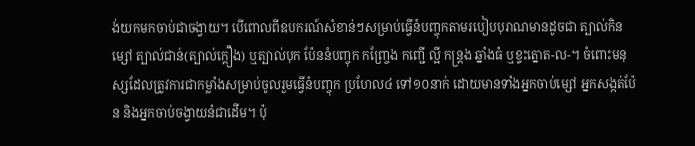ង់យកមកចាប់ជាចង្វាយ។ បើពោលពីឧបករណ៍សំខាន់ៗសម្រាប់ធ្វើនំបញ្ចុកតាមរបៀបបុរាណមានដូចជា ត្បាល់កិនម្សៅ ត្បាល់ជាន់(ត្បាល់ក្តឿង) ឬត្បាល់បុក ប៉ែននំបញ្ចុក កញ្ច្រែង កញ្ជើ ល្អី កន្រ្តង ឆ្នាំងធំ ឬខ្ទះត្នោត-ល-។ ចំពោះមនុស្សដែលត្រូវការជាកម្លាំងសម្រាប់ចូលរួមធ្វើនំបញ្ចុក ប្រហែល៤ ទៅ១០នាក់ ដោយមានទាំងអ្នកចាប់ម្សៅ អ្នកសង្កត់ប៉ែន និងអ្នកចាប់ចង្វាយនំជាដើម។ ប៉ុ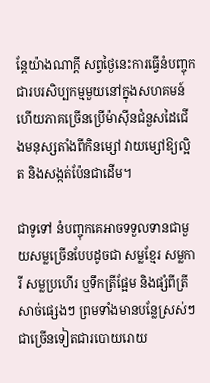ន្តែយ៉ាងណាក្តី សព្វថ្ងៃនេះការធ្វើនំបញ្ចុក ជារបរសិប្បកម្មមួយនៅក្នុងសហគមន៍ ហើយភាគច្រើនប្រើម៉ាស៊ីនជំនួសដៃជើងមនុស្សតាំងពីកិនម្សៅ វាយម្សៅឱ្យល្អិត និងសង្កត់ប៉ែនជាដើម។

ជាទូទៅ នំបញ្ចុកគេអាចទទួលទានជាមួយសម្លច្រើនបែបដូចជា សម្លខ្មែរ សម្លការី សម្លប្រហើរ ឬទឹកត្រីផ្អែម និងផ្សំពីត្រីសាច់ផ្សេងៗ ព្រមទាំងមានបន្លែស្រស់ៗជាច្រើនទៀតជារបោយរោយ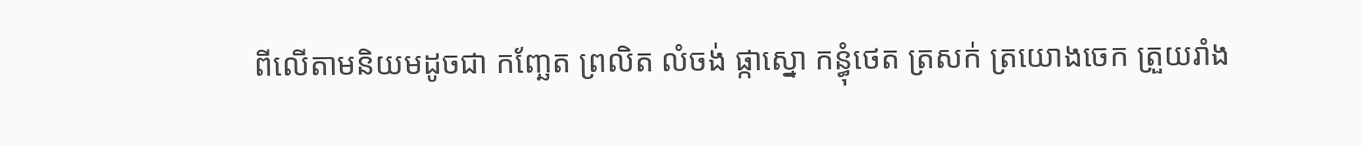ពីលើតាមនិយមដូចជា កញ្ឆែត ព្រលិត លំចង់ ផ្កាស្នោ កន្ធុំថេត ត្រសក់ ត្រយោងចេក ត្រួយរាំង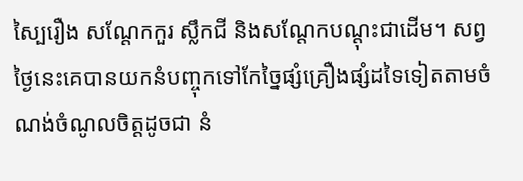ស្បៃរឿង សណ្តែកកួរ ស្លឹកជី និងសណ្តែកបណ្តុះជាដើម។ សព្វថ្ងៃនេះគេបានយកនំបញ្ចុកទៅកែច្នៃផ្សំគ្រឿងផ្សំដទៃទៀតតាមចំណង់ចំណូលចិត្តដូចជា នំ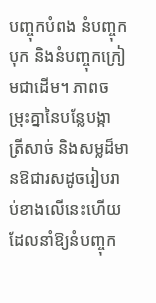បញ្ចុកបំពង នំបញ្ចុកបុក និងនំបញ្ចុកក្រៀមជាដើម។ ភាពចម្រុះគ្នានៃបន្លែបង្កា ត្រីសាច់ និងសម្លដ៏មានឱជារសដូចរៀបរាប់ខាងលើនេះហើយ ដែលនាំឱ្យនំបញ្ចុក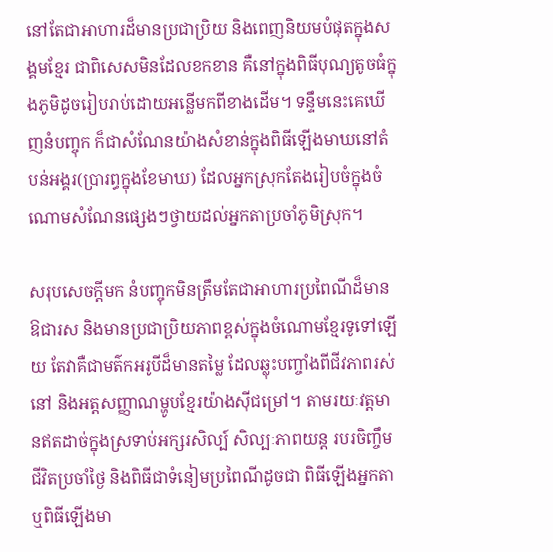នៅតែជាអាហារដ៏មានប្រជាប្រិយ និងពេញនិយមបំផុតក្នុងសង្គមខ្មែរ ជាពិសេសមិនដែលខកខាន គឺនៅក្នុងពិធីបុណ្យតូចធំក្នុងភូមិដូចរៀបរាប់ដោយអន្លើមកពីខាងដើម។ ទន្ទឹមនេះគេឃើញនំបញ្ចុក ក៏ជាសំណែនយ៉ាងសំខាន់ក្នុងពិធីឡើងមាឃនៅតំបន់អង្គរ(ប្រារព្ធក្នុងខែមាឃ) ដែលអ្នកស្រុកតែងរៀបចំក្នុងចំណោមសំណែនផ្សេងៗថ្វាយដល់អ្នកតាប្រចាំភូមិស្រុក។

សរុបសេចក្តីមក នំបញ្ចុកមិនត្រឹមតែជាអាហារប្រពៃណីដ៏មានឱជារស និងមានប្រជាប្រិយភាពខ្ពស់ក្នុងចំណោមខ្មែរទូទៅឡើយ តែវាគឺជាមត៌កអរូបីដ៏មានតម្លៃ ដែលឆ្លុះបញ្ចាំងពីជីវភាពរស់នៅ និងអត្តសញ្ញាណម្ហូបខ្មែរយ៉ាងស៊ីជម្រៅ។ តាមរយៈវត្តមានឥតដាច់ក្នុងស្រទាប់អក្សរសិល្ប៍ សិល្បៈភាពយន្ត របរចិញ្ចឹមជីវិតប្រចាំថ្ងៃ និងពិធីជាទំនៀមប្រពៃណីដូចជា ពិធីឡើងអ្នកតា ឬពិធីឡើងមា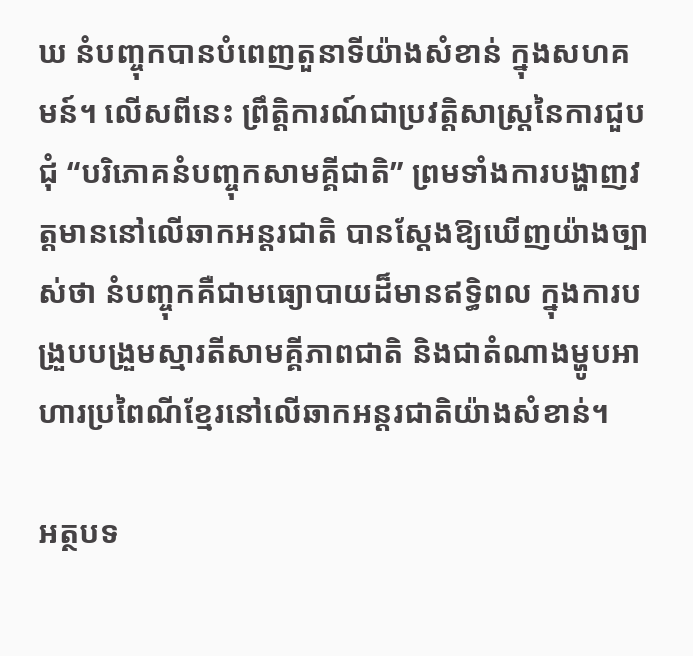ឃ នំបញ្ចុកបានបំពេញតួនាទីយ៉ាងសំខាន់ ក្នុងសហគមន៍។ លើសពីនេះ ព្រឹត្តិការណ៍ជាប្រវត្តិសាស្ត្រនៃការជួបជុំ “បរិភោគនំបញ្ចុកសាមគ្គីជាតិ” ព្រមទាំងការបង្ហាញវត្តមាននៅលើឆាកអន្តរជាតិ បានសែ្តងឱ្យឃើញយ៉ាងច្បាស់ថា នំបញ្ចុកគឺជាមធ្យោបាយដ៏មានឥទ្ធិពល ក្នុងការបង្រួបបង្រួមស្មារតីសាមគ្គីភាពជាតិ និងជាតំណាងម្ហូបអាហារប្រពៃណីខ្មែរនៅលើឆាកអន្តរជាតិយ៉ាងសំខាន់។

អត្ថបទ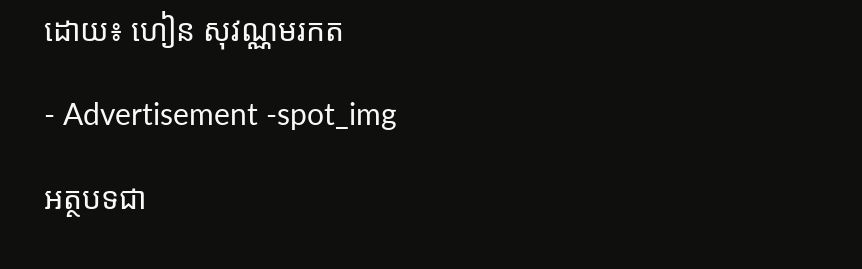ដោយ៖ ហៀន សុវណ្ណមរកត

- Advertisement -spot_img

អត្ថបទជា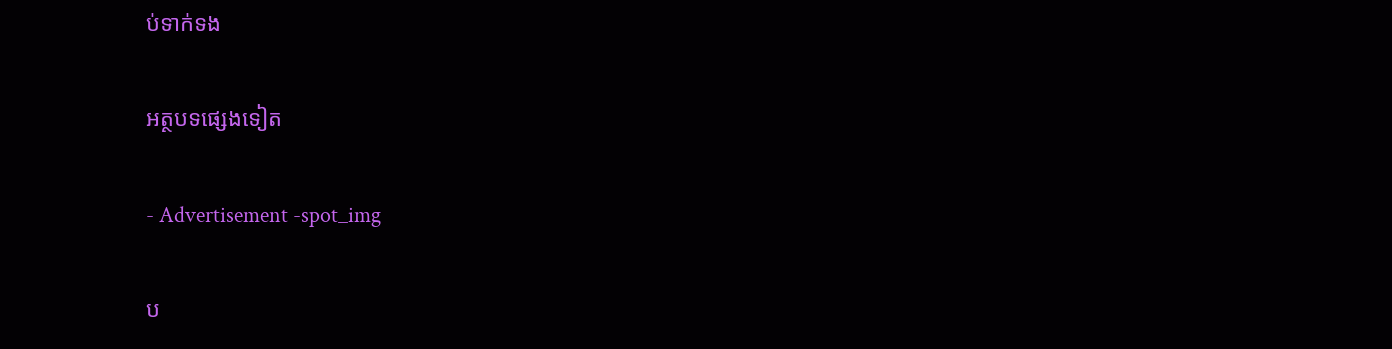ប់ទាក់ទង

អត្ថបទផ្សេងទៀត

- Advertisement -spot_img

ប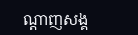ណ្ដាញសង្គ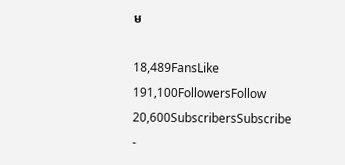ម

18,489FansLike
191,100FollowersFollow
20,600SubscribersSubscribe
-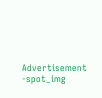Advertisement -spot_img